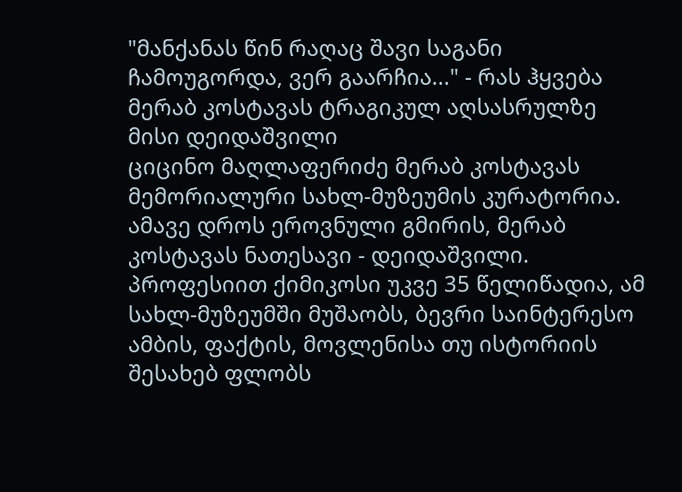"მანქანას წინ რაღაც შავი საგანი ჩამოუგორდა, ვერ გაარჩია..." - რას ჰყვება მერაბ კოსტავას ტრაგიკულ აღსასრულზე მისი დეიდაშვილი
ციცინო მაღლაფერიძე მერაბ კოსტავას მემორიალური სახლ-მუზეუმის კურატორია. ამავე დროს ეროვნული გმირის, მერაბ კოსტავას ნათესავი - დეიდაშვილი. პროფესიით ქიმიკოსი უკვე 35 წელიწადია, ამ სახლ-მუზეუმში მუშაობს, ბევრი საინტერესო ამბის, ფაქტის, მოვლენისა თუ ისტორიის შესახებ ფლობს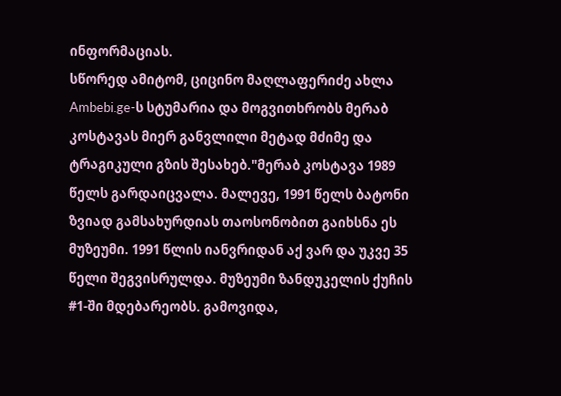ინფორმაციას.
სწორედ ამიტომ, ციცინო მაღლაფერიძე ახლა Ambebi.ge-ს სტუმარია და მოგვითხრობს მერაბ კოსტავას მიერ განვლილი მეტად მძიმე და ტრაგიკული გზის შესახებ."მერაბ კოსტავა 1989 წელს გარდაიცვალა. მალევე, 1991 წელს ბატონი ზვიად გამსახურდიას თაოსონობით გაიხსნა ეს მუზეუმი. 1991 წლის იანვრიდან აქ ვარ და უკვე 35 წელი შეგვისრულდა. მუზეუმი ზანდუკელის ქუჩის #1-ში მდებარეობს. გამოვიდა,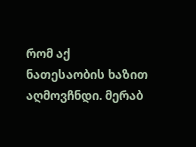რომ აქ ნათესაობის ხაზით აღმოვჩნდი. მერაბ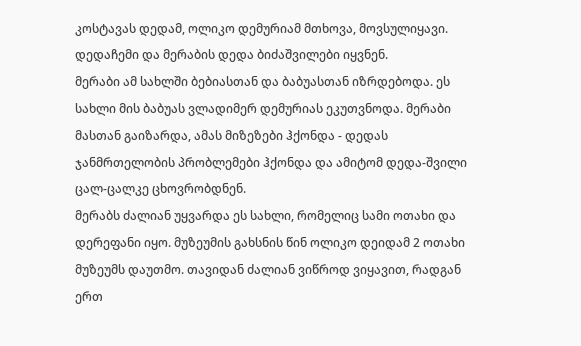კოსტავას დედამ, ოლიკო დემურიამ მთხოვა, მოვსულიყავი. დედაჩემი და მერაბის დედა ბიძაშვილები იყვნენ.
მერაბი ამ სახლში ბებიასთან და ბაბუასთან იზრდებოდა. ეს სახლი მის ბაბუას ვლადიმერ დემურიას ეკუთვნოდა. მერაბი მასთან გაიზარდა, ამას მიზეზები ჰქონდა - დედას ჯანმრთელობის პრობლემები ჰქონდა და ამიტომ დედა-შვილი ცალ-ცალკე ცხოვრობდნენ.
მერაბს ძალიან უყვარდა ეს სახლი, რომელიც სამი ოთახი და დერეფანი იყო. მუზეუმის გახსნის წინ ოლიკო დეიდამ 2 ოთახი მუზეუმს დაუთმო. თავიდან ძალიან ვიწროდ ვიყავით, რადგან ერთ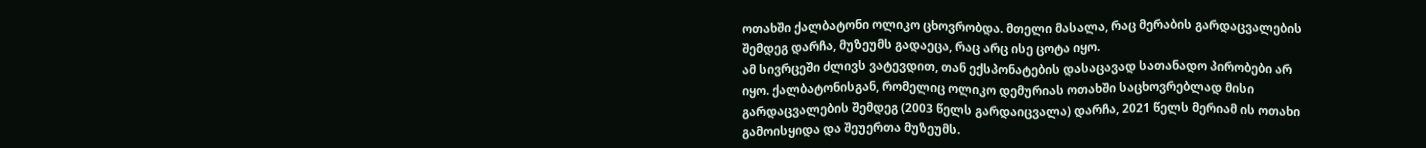ოთახში ქალბატონი ოლიკო ცხოვრობდა. მთელი მასალა, რაც მერაბის გარდაცვალების შემდეგ დარჩა, მუზეუმს გადაეცა, რაც არც ისე ცოტა იყო.
ამ სივრცეში ძლივს ვატევდით, თან ექსპონატების დასაცავად სათანადო პირობები არ იყო. ქალბატონისგან, რომელიც ოლიკო დემურიას ოთახში საცხოვრებლად მისი გარდაცვალების შემდეგ (2003 წელს გარდაიცვალა) დარჩა, 2021 წელს მერიამ ის ოთახი გამოისყიდა და შეუერთა მუზეუმს.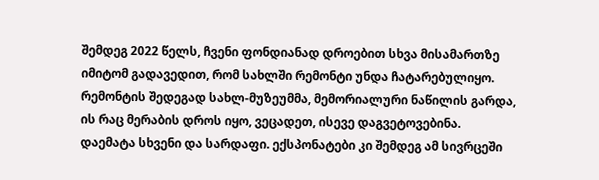შემდეგ 2022 წელს, ჩვენი ფონდიანად დროებით სხვა მისამართზე იმიტომ გადავედით, რომ სახლში რემონტი უნდა ჩატარებულიყო. რემონტის შედეგად სახლ-მუზეუმმა, მემორიალური ნაწილის გარდა, ის რაც მერაბის დროს იყო, ვეცადეთ, ისევე დაგვეტოვებინა. დაემატა სხვენი და სარდაფი. ექსპონატები კი შემდეგ ამ სივრცეში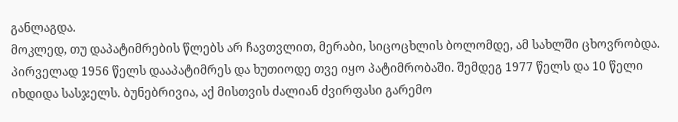განლაგდა.
მოკლედ, თუ დაპატიმრების წლებს არ ჩავთვლით, მერაბი, სიცოცხლის ბოლომდე, ამ სახლში ცხოვრობდა. პირველად 1956 წელს დააპატიმრეს და ხუთიოდე თვე იყო პატიმრობაში. შემდეგ 1977 წელს და 10 წელი იხდიდა სასჯელს. ბუნებრივია, აქ მისთვის ძალიან ძვირფასი გარემო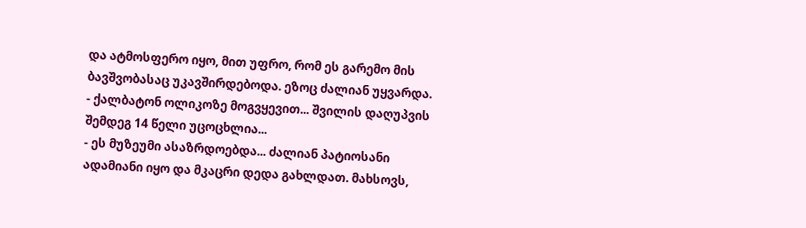და ატმოსფერო იყო, მით უფრო, რომ ეს გარემო მის ბავშვობასაც უკავშირდებოდა. ეზოც ძალიან უყვარდა.
- ქალბატონ ოლიკოზე მოგვყევით... შვილის დაღუპვის შემდეგ 14 წელი უცოცხლია...
- ეს მუზეუმი ასაზრდოებდა... ძალიან პატიოსანი ადამიანი იყო და მკაცრი დედა გახლდათ. მახსოვს,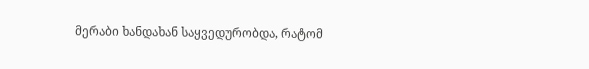მერაბი ხანდახან საყვედურობდა, რატომ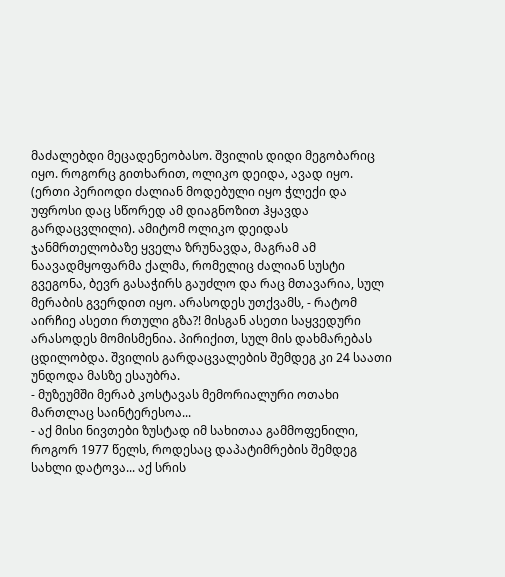მაძალებდი მეცადენეობასო. შვილის დიდი მეგობარიც იყო. როგორც გითხარით, ოლიკო დეიდა, ავად იყო. (ერთი პერიოდი ძალიან მოდებული იყო ჭლექი და უფროსი დაც სწორედ ამ დიაგნოზით ჰყავდა გარდაცვლილი). ამიტომ ოლიკო დეიდას ჯანმრთელობაზე ყველა ზრუნავდა, მაგრამ ამ ნაავადმყოფარმა ქალმა, რომელიც ძალიან სუსტი გვეგონა, ბევრ გასაჭირს გაუძლო და რაც მთავარია, სულ მერაბის გვერდით იყო. არასოდეს უთქვამს, - რატომ აირჩიე ასეთი რთული გზა?! მისგან ასეთი საყვედური არასოდეს მომისმენია. პირიქით, სულ მის დახმარებას ცდილობდა. შვილის გარდაცვალების შემდეგ კი 24 საათი უნდოდა მასზე ესაუბრა.
- მუზეუმში მერაბ კოსტავას მემორიალური ოთახი მართლაც საინტერესოა...
- აქ მისი ნივთები ზუსტად იმ სახითაა გამმოფენილი, როგორ 1977 წელს, როდესაც დაპატიმრების შემდეგ სახლი დატოვა... აქ სრის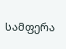სამფერა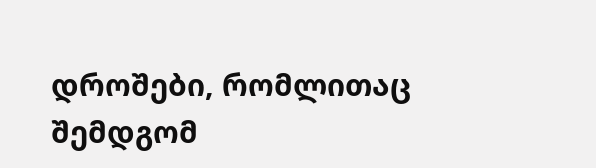დროშები, რომლითაც შემდგომ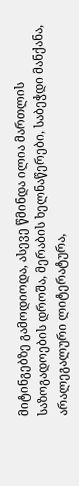მიტინგებზე გამოდიოდა, ასევე წმინდა ილია მართლის საზოგადოების დროშა, მერაბის ხელნაწერები, საბეჭდი მანქანა, არალეგალური ლიტერატურა,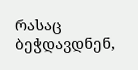რასაც ბეჭდავდნენ,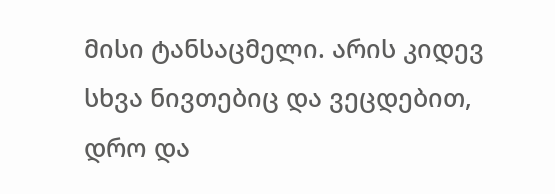მისი ტანსაცმელი. არის კიდევ სხვა ნივთებიც და ვეცდებით, დრო და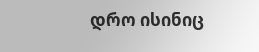დრო ისინიც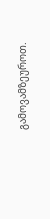გამოვამზეუროთ.